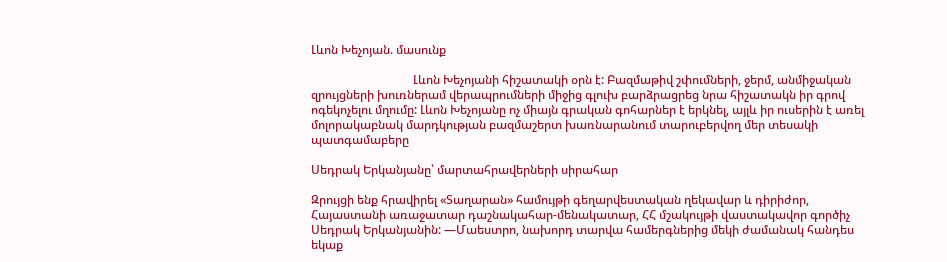Լևոն Խեչոյան. մասունք

                                  Լևոն Խեչոյանի հիշատակի օրն է: Բազմաթիվ շփումների, ջերմ, անմիջական զրույցների խուռներամ վերապրումների միջից գլուխ բարձրացրեց նրա հիշատակն իր գրով ոգեկոչելու մղումը: Լևոն Խեչոյանը ոչ միայն գրական գոհարներ է երկնել, այլև իր ուսերին է առել մոլորակաբնակ մարդկության բազմաշերտ խառնարանում տարուբերվող մեր տեսակի պատգամաբերը

Սեդրակ Երկանյանը՝ մարտահրավերների սիրահար

Զրույցի ենք հրավիրել «Տաղարան» համույթի գեղարվեստական ղեկավար և դիրիժոր, Հայաստանի առաջատար դաշնակահար-մենակատար, ՀՀ մշակույթի վաստակավոր գործիչ Սեդրակ Երկանյանին: —Մաեստրո, նախորդ տարվա համերգներից մեկի ժամանակ հանդես եկաք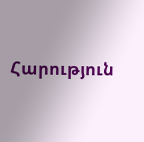Հարություն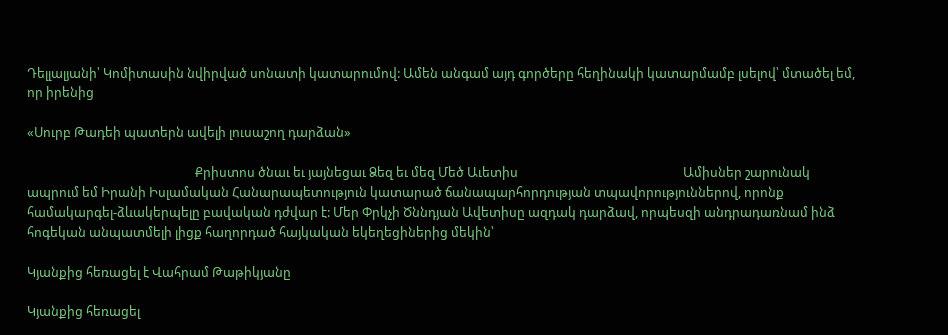Դելլալյանի՝ Կոմիտասին նվիրված սոնատի կատարումով: Ամեն անգամ այդ գործերը հեղինակի կատարմամբ լսելով՝ մտածել եմ, որ իրենից

«Սուրբ Թադեի պատերն ավելի լուսաշող դարձան»

                                                        Քրիստոս ծնաւ եւ յայնեցաւ Ձեզ եւ մեզ Մեծ Աւետիս                                                       Ամիսներ շարունակ ապրում եմ Իրանի Իսլամական Հանարապետություն կատարած ճանապարհորդության տպավորություններով, որոնք համակարգել-ձևակերպելը բավական դժվար է: Մեր Փրկչի Ծննդյան Ավետիսը ազդակ դարձավ, որպեսզի անդրադառնամ ինձ հոգեկան անպատմելի լիցք հաղորդած հայկական եկեղեցիներից մեկին՝

Կյանքից հեռացել է Վահրամ Թաթիկյանը

Կյանքից հեռացել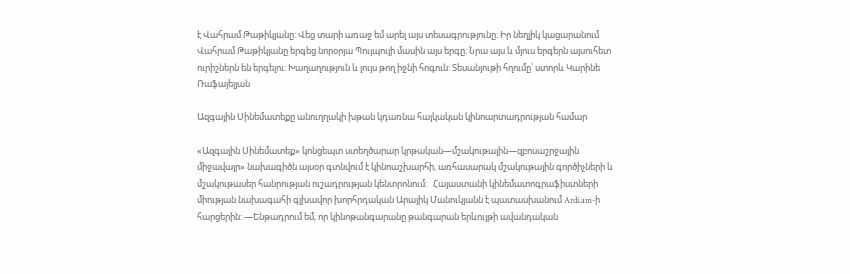է Վահրամ Թաթիկյանը: Վեց տարի առաջ եմ արել այս տեսագրությունը։ Իր նեղլիկ կացարանում Վահրամ Թաթիկյանը երգեց նորօրյա Պույպույի մասին այս երգը: Նրա այս և մյուս երգերն այսուհետ ուրիշներն են երգելու: Խաղաղություն և լույս թող իջնի հոգուն: Տեսանյութի հղումը՝ ստորև Կարինե Ռաֆայելյան

Ազգային Սինեմատեքը անուղղակի խթան կդառնա հայկական կինոարտադրության համար

«Ազգային Սինեմատեք» կոնցեպտ ստեղծարար կրթական—մշակութային—զբոսաշրջային միջավայր» նախագիծն այսօր գտնվում է կինոաշխարհի, առհասարակ մշակութային գործիչների և մշակութասեր հանրության ուշադրության կենտրոնում:   Հայաստանի կինեմատոգրաֆիստների միության նախագահի գլխավոր խորհրդական Արայիկ Մանուկյանն է պատասխանում Ardi.am-ի հարցերին: —Ենթադրում եմ, որ կինոթանգարանը թանգարան երևույթի ավանդական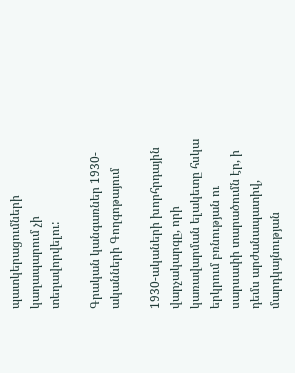պատկերացումների կաղապարում չի տեղավորվելու:

Գրական կանգառներ 1930-ականների Գողգոթայում

1930-ակաների խորհրդային վարչակարգը, որի կառավարման ելակետը հսկա երկրում բռնության ու սարսափի տարածումն էր, ի դեմս արժանապատիվ, մարդկայնության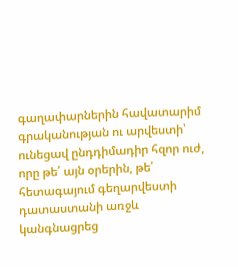գաղափարներին հավատարիմ գրականության ու արվեստի՝ ունեցավ ընդդիմադիր հզոր ուժ, որը թե՛ այն օրերին, թե՛ հետագայում գեղարվեստի դատաստանի առջև կանգնացրեց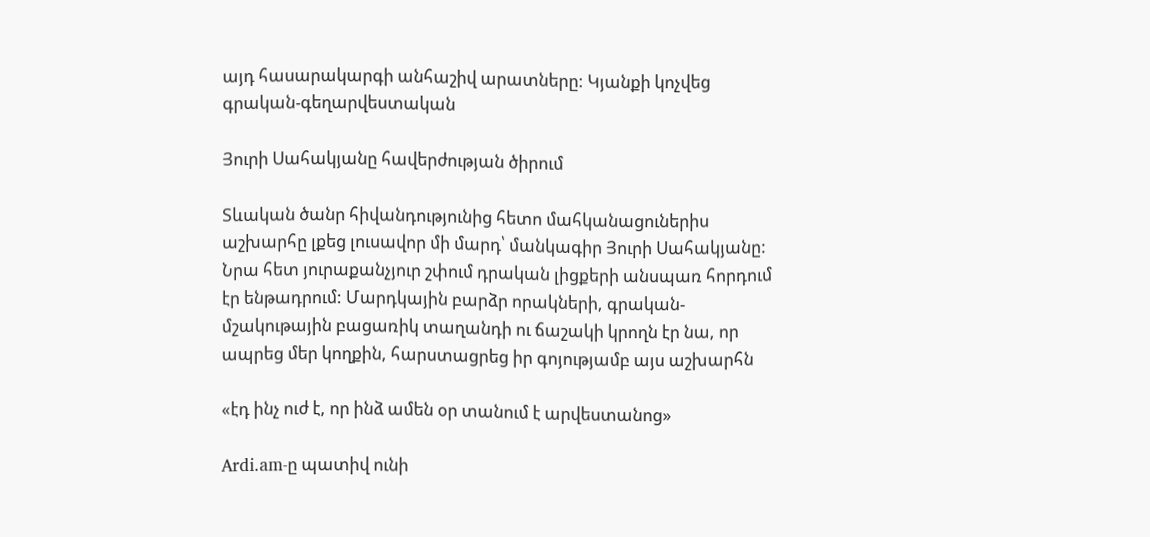այդ հասարակարգի անհաշիվ արատները: Կյանքի կոչվեց գրական-գեղարվեստական

Յուրի Սահակյանը հավերժության ծիրում

Տևական ծանր հիվանդությունից հետո մահկանացուներիս աշխարհը լքեց լուսավոր մի մարդ՝ մանկագիր Յուրի Սահակյանը: Նրա հետ յուրաքանչյուր շփում դրական լիցքերի անսպառ հորդում էր ենթադրում: Մարդկային բարձր որակների, գրական-մշակութային բացառիկ տաղանդի ու ճաշակի կրողն էր նա, որ ապրեց մեր կողքին, հարստացրեց իր գոյությամբ այս աշխարհն

«էդ ինչ ուժ է, որ ինձ ամեն օր տանում է արվեստանոց»

Ardi.am-ը պատիվ ունի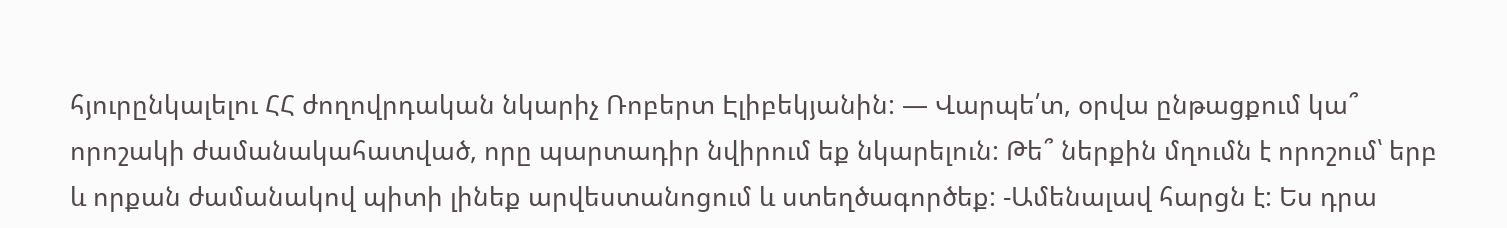հյուրընկալելու ՀՀ ժողովրդական նկարիչ Ռոբերտ Էլիբեկյանին: — Վարպե՛տ, օրվա ընթացքում կա՞ որոշակի ժամանակահատված, որը պարտադիր նվիրում եք նկարելուն: Թե՞ ներքին մղումն է որոշում՝ երբ և որքան ժամանակով պիտի լինեք արվեստանոցում և ստեղծագործեք: -Ամենալավ հարցն է: Ես դրա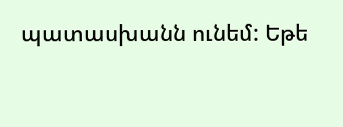պատասխանն ունեմ: Եթե